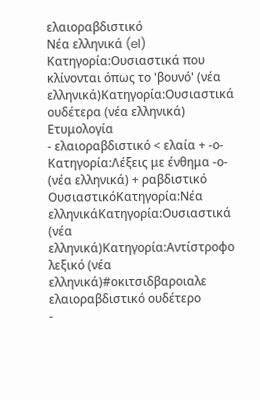ελαιοραβδιστικό
Νέα ελληνικά (el)
Κατηγορία:Ουσιαστικά που κλίνονται όπως το 'βουνό' (νέα ελληνικά)Κατηγορία:Ουσιαστικά ουδέτερα (νέα ελληνικά)
Ετυμολογία
- ελαιοραβδιστικό < ελαία + -ο-Κατηγορία:Λέξεις με ένθημα -ο- (νέα ελληνικά) + ραβδιστικό
ΟυσιαστικόΚατηγορία:Νέα ελληνικάΚατηγορία:Ουσιαστικά (νέα ελληνικά)Κατηγορία:Αντίστροφο λεξικό (νέα ελληνικά)#οκιτσιδβαροιαλε
ελαιοραβδιστικό ουδέτερο
-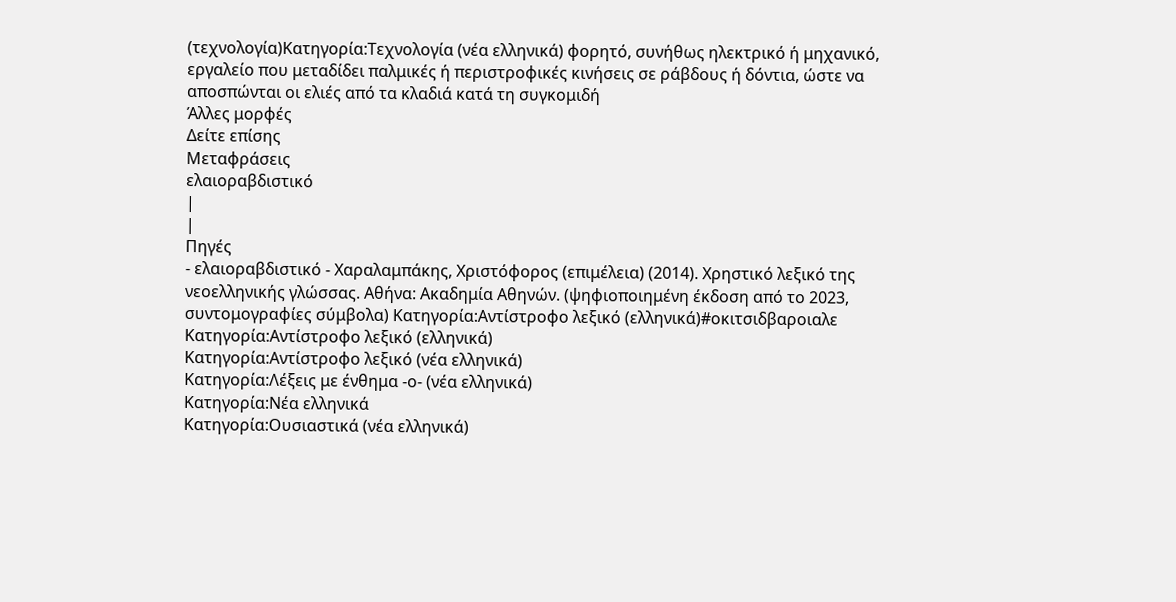(τεχνολογία)Κατηγορία:Τεχνολογία (νέα ελληνικά) φορητό, συνήθως ηλεκτρικό ή μηχανικό, εργαλείο που μεταδίδει παλμικές ή περιστροφικές κινήσεις σε ράβδους ή δόντια, ώστε να αποσπώνται οι ελιές από τα κλαδιά κατά τη συγκομιδή
Άλλες μορφές
Δείτε επίσης
Μεταφράσεις
ελαιοραβδιστικό
|
|
Πηγές
- ελαιοραβδιστικό - Χαραλαμπάκης, Χριστόφορος (επιμέλεια) (2014). Χρηστικό λεξικό της νεοελληνικής γλώσσας. Αθήνα: Ακαδημία Αθηνών. (ψηφιοποιημένη έκδοση από το 2023, συντομογραφίες σύμβολα) Κατηγορία:Αντίστροφο λεξικό (ελληνικά)#οκιτσιδβαροιαλε
Κατηγορία:Αντίστροφο λεξικό (ελληνικά)
Κατηγορία:Αντίστροφο λεξικό (νέα ελληνικά)
Κατηγορία:Λέξεις με ένθημα -ο- (νέα ελληνικά)
Κατηγορία:Νέα ελληνικά
Κατηγορία:Ουσιαστικά (νέα ελληνικά)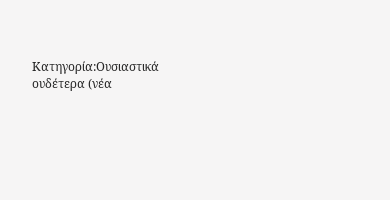Κατηγορία:Ουσιαστικά ουδέτερα (νέα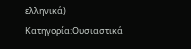ελληνικά)
Κατηγορία:Ουσιαστικά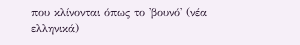που κλίνονται όπως το 'βουνό' (νέα ελληνικά)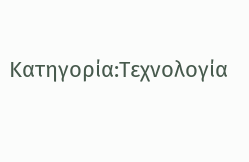Κατηγορία:Τεχνολογία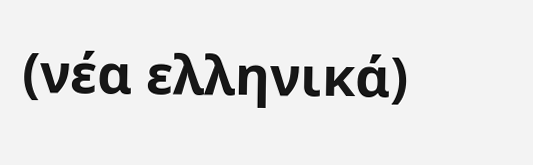(νέα ελληνικά)